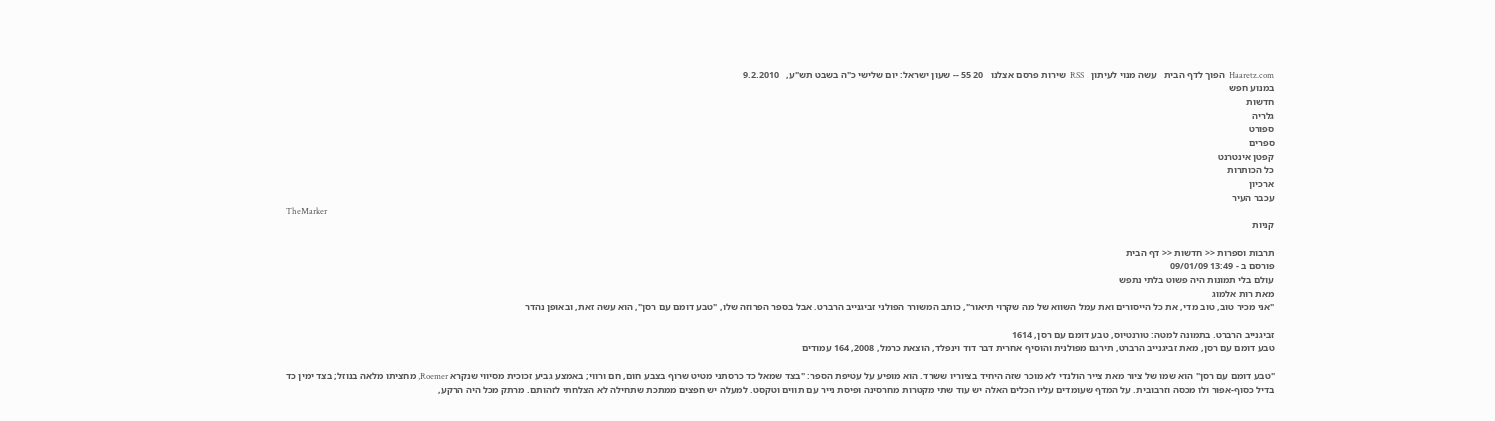Haaretz.com  הפוך לדף הבית   עשה מנוי לעיתון   RSS  שירות פרסם אצלנו   20 55 -- שעון ישראל: יום שלישי כ"ה בשבט תש"ע,   9.2.2010
במנוע חפש
חדשות
גלריה
ספורט
ספרים
קפטן אינטרנט
כל הכותרות
ארכיון
עכבר העיר
TheMarker
קניות

תרבות וספרות << חדשות << דף הבית
פורסם ב - 13:49 09/01/09
עולם בלי תמונות היה פשוט בלתי נתפש
מאת רות אלמוג
"אני מכיר טוב, טוב מדי, את כל הייסורים ואת עמל השווא של מה שקרוי תיאור", כותב המשורר הפולני זביגנייב הרברט. אבל בספר הפרוזה שלו, "טבע דומם עם רסן", הוא עשה זאת, ובאופן נהדר

זביגנייב הרברט. בתמונה למטה: טורנטיוס, טבע דומם עם רסן, 1614
טבע דומם עם רסן, מאת זביגנייב הרברט, תירגם מפולנית והוסיף אחרית דבר דוד וינפלד, הוצאת כרמל, 2008, 164 עמודים

"טבע דומם עם רסן" הוא שמו של ציור מאת צייר הולנדי לא מוכר שזה היחיד בציוריו ששרד. הוא מופיע על עטיפת הספר: "בצד שמאל כד כרסתני מטיט שרוף בצבע חום, חם ורווי; באמצע גביע זכוכית מסיווי שנקרא Roemer, מחציתו מלאה בנוזל; בצד ימין כד בדיל כסוף-אפור ולו מכסה וזרבובית. על המדף שעומדים עליו הכלים האלה יש עוד שתי מקטרות מחרסינה ופיסת נייר עם תווים וטקסט. למעלה יש חפצים ממתכת שתחילה לא הצלחתי לזהותם. מרתק מכל היה הרקע,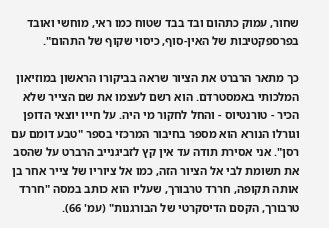שחור, עמוק כתהום ובד בבד שטוח כמו ראי, מוחשי ואובד בפרספקטיבות של האין-סוף, כיסוי שקוף של התהום".

כך מתאר הרברט את הציור שראה בביקורו הראשון במוזיאון המלכותי באמסטרדם. הוא רשם לעצמו את שם הצייר שלא הכיר - טורנטיוס - והחל לחקור מי היה. על חייו יוצאי הדופן וגורלו הנורא הוא מספר בחיבור המרכזי בספר "טבע דומם עם רסן". אני אסירת תודה עד אין קץ לזביגנייב הרברט על שהסב את תשומת לבי אל הציור הזה, כמו אל ציוריו של צייר אחר בן אותה תקופה, חררד טרבורך, שעליו הוא כותב במסה "חררד טרבורך, הקסם הדיסקרטי של הבורגנות" (עמ' 66).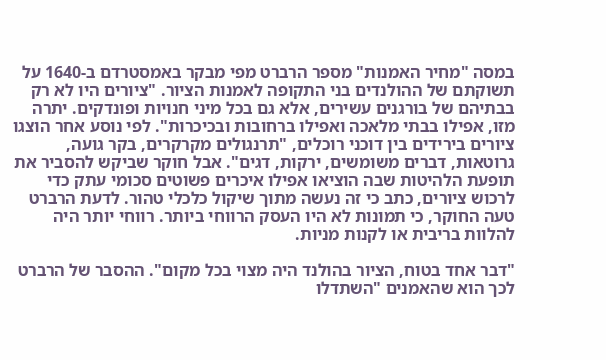במסה "מחיר האמנות" מספר הרברט מפי מבקר באמסטרדם ב-1640 על תשוקתם של ההולנדים בני התקופה לאמנות הציור. "ציורים היו לא רק בבתיהם של בורגנים עשירים, אלא גם בכל מיני חנויות ופונדקים. יתרה מזו, אפילו בבתי מלאכה ואפילו ברחובות ובכיכרות". לפי נוסע אחר הוצגו ציורים בירידים בין דוכני רוכלים, "תרנגולים מקרקרים, בקר גועה, גרוטאות, דברים משומשים, ירקות, דגים". אבל חוקר שביקש להסביר את תופעת הלהיטות שבה הוציאו אפילו איכרים פשוטים סכומי עתק כדי לרכוש ציורים, כתב כי זה נעשה מתוך שיקול כלכלי טהור. לדעת הרברט טעה החוקר, כי תמונות לא היו העסק הרווחי ביותר. רווחי יותר היה להלוות בריבית או לקנות מניות.

"דבר אחד בטוח, הציור בהולנד היה מצוי בכל מקום". ההסבר של הרברט לכך הוא שהאמנים "השתדלו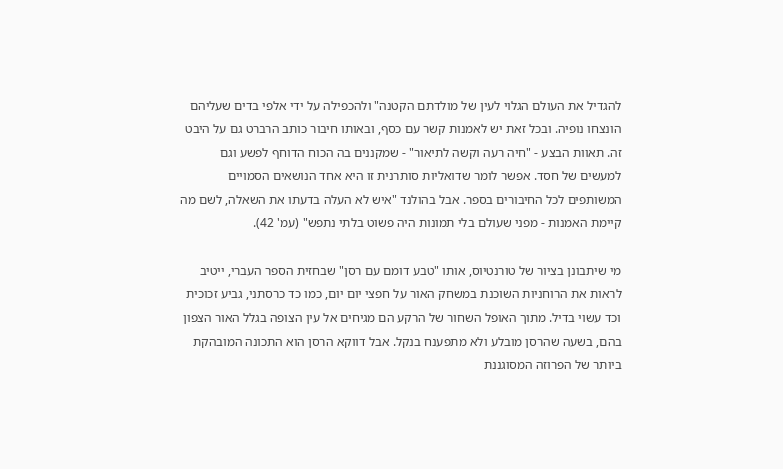להגדיל את העולם הגלוי לעין של מולדתם הקטנה" ולהכפילה על ידי אלפי בדים שעליהם הונצחו נופיה. ובכל זאת יש לאמנות קשר עם כסף, ובאותו חיבור כותב הרברט גם על היבט זה. תאוות הבצע - "חיה רעה וקשה לתיאור" - שמקננים בה הכוח הדוחף לפשע וגם למעשים של חסד. אפשר לומר שדואליות סותרנית זו היא אחד הנושאים הסמויים המשותפים לכל החיבורים בספר. אבל בהולנד "איש לא העלה בדעתו את השאלה, לשם מה קיימת האמנות - מפני שעולם בלי תמונות היה פשוט בלתי נתפש" (עמ' 42).

מי שיתבונן בציור של טורנטיוס, אותו "טבע דומם עם רסן" שבחזית הספר העברי, ייטיב לראות את הרוחניות השוכנת במשחק האור על חפצי יום יום, כמו כד כרסתני, גביע זכוכית וכד עשוי בדיל. מתוך האופל השחור של הרקע הם מגיחים אל עין הצופה בגלל האור הצפון בהם, בשעה שהרסן מובלע ולא מתפענח בנקל. אבל דווקא הרסן הוא התכונה המובהקת ביותר של הפרוזה המסוגננת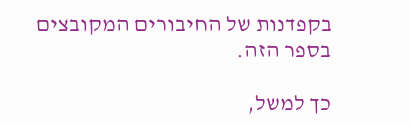בקפדנות של החיבורים המקובצים בספר הזה.

כך למשל,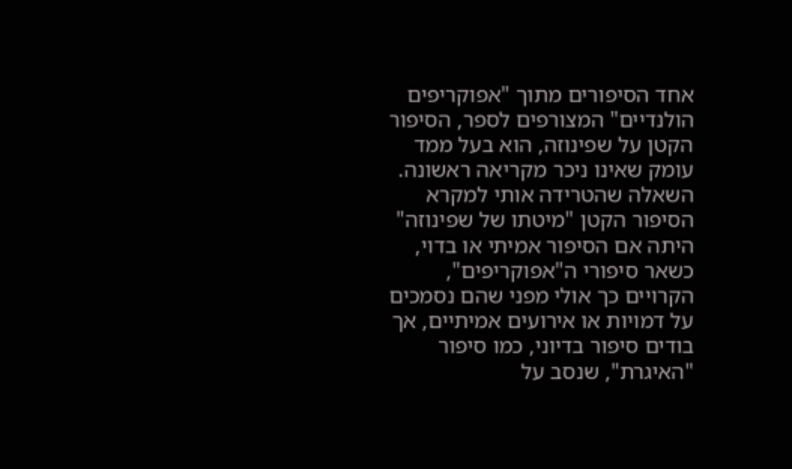אחד הסיפורים מתוך "אפוקריפים הולנדיים" המצורפים לספר, הסיפור הקטן על שפינוזה, הוא בעל ממד עומק שאינו ניכר מקריאה ראשונה. השאלה שהטרידה אותי למקרא הסיפור הקטן "מיטתו של שפינוזה" היתה אם הסיפור אמיתי או בדוי, כשאר סיפורי ה"אפוקריפים", הקרויים כך אולי מפני שהם נסמכים על דמויות או אירועים אמיתיים, אך בודים סיפור בדיוני, כמו סיפור "האיגרת", שנסב על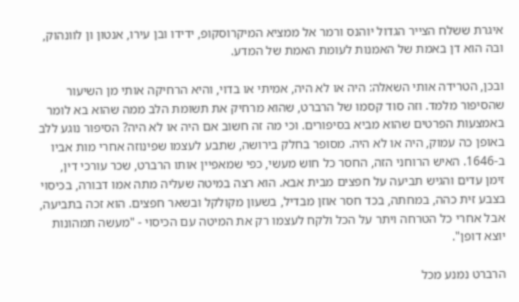איגרת ששלח הצייר הגדול יוהנס ורמר אל ממציא המיקרוסקופ, ידידו ובן עירו, אנטון ון לוונהוק, ובה הוא דן באמת של האמנות לעומת האמת של המדע.

ובכן, הטרידה אותי השאלה: היה או לא היה, אמיתי או בדוי, והיא הרחיקה אותי מן השיעור שהסיפור מלמד. וזה סוד קסמו של הרברט, שהוא מרחיק את תשומת הלב ממה שהוא בא לומר באמצעות הפרטים שהוא מביא בסיפורים. וכי מה זה חשוב אם היה או לא היה? הסיפור נוגע ללב באופן כה עמוק, היה או לא היה. מסופר בחלק בירושה, שתבע לעצמו שפינוזה אחרי מות אביו ב-1646. האיש הרוחני הזה, החסר כל חוש מעשי, כפי שמאפיין אותו הרברט, שכר עורכי דין, זימן עדים והגיש תביעה על חפצים מבית אבא. הוא רצה במיטה שעליה מתה אמו דבורה, בכיסוי בצבע זית כהה, במחתה, בכד חסר אוזן מבדיל, בשעון מקולקל ובשאר חפצים. הוא זכה בתביעה, אבל אחרי כל הטרחה ויתר על הכל ולקח לעצמו רק את המיטה עם הכיסוי - "מעשה תמהונות יוצא דופן".

הרברט נמנע מכל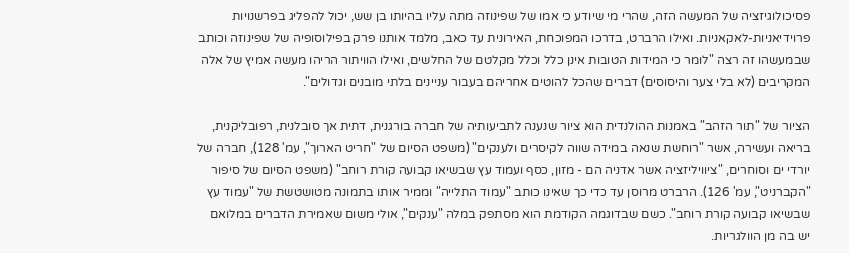פסיכולוגיזציה של המעשה הזה, שהרי מי שיודע כי אמו של שפינוזה מתה עליו בהיותו בן שש, יכול להפליג בפרשנויות פרוידיאניות-לאקאניות. ואילו הרברט, בדרכו המפוכחת, האירונית עד כאב, מלמד אותנו פרק בפילוסופיה של שפינוזה וכותב שבמעשהו זה רצה "לומר כי המידות הטובות אינן כלל וכלל מקלטם של החלשים, ואילו הוויתור הריהו מעשה אמיץ של אלה המקריבים (לא בלי צער והיסוסים) דברים שהכל להוטים אחריהם בעבור עניינים בלתי מובנים וגדולים".

הציור של "תור הזהב" באמנות ההולנדית הוא ציור שנענה לתביעותיה של חברה בורגנית, דתית אך סובלנית, רפובליקנית, בריאה ועשירה, אשר "רוחשת שנאה במידה שווה לקיסרים ולענקים" (משפט הסיום של "חריט הארוך", עמ' 128), חברה של יורדי ים וסוחרים, "ציוויליזציה אשר אדניה הם - מזון, כסף ועמוד עץ שבשיאו קבועה קורת רוחב" (משפט הסיום של סיפור "הקברניט", עמ' 126). הרברט מרוסן עד כדי כך שאינו כותב "עמוד התלייה" וממיר אותו בתמונה מטושטשת של "עמוד עץ שבשיאו קבועה קורת רוחב". כשם שבדוגמה הקודמת הוא מסתפק במלה "ענקים", אולי משום שאמירת הדברים במלואם יש בה מן הוולגריות.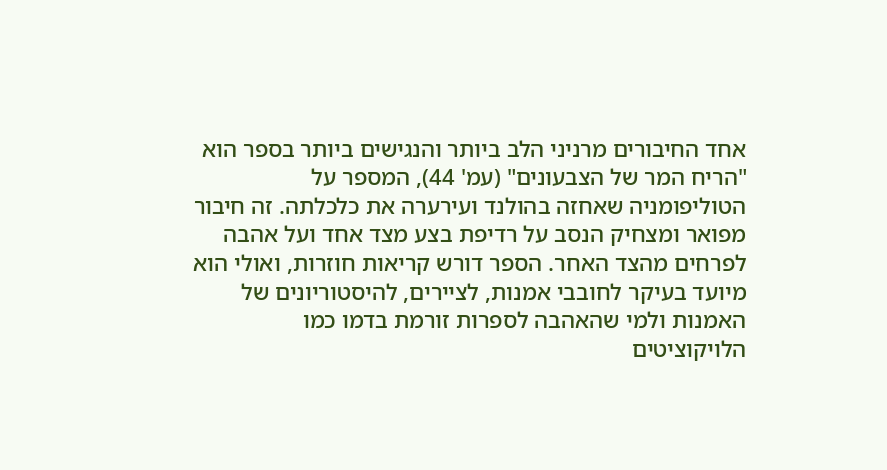אחד החיבורים מרניני הלב ביותר והנגישים ביותר בספר הוא "הריח המר של הצבעונים" (עמ' 44), המספר על הטוליפומניה שאחזה בהולנד ועירערה את כלכלתה. זה חיבור מפואר ומצחיק הנסב על רדיפת בצע מצד אחד ועל אהבה לפרחים מהצד האחר. הספר דורש קריאות חוזרות, ואולי הוא מיועד בעיקר לחובבי אמנות, לציירים, להיסטוריונים של האמנות ולמי שהאהבה לספרות זורמת בדמו כמו הלויקוציטים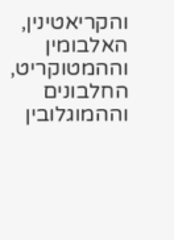והקריאטינין, האלבומין וההמטוקריט, החלבונים וההמוגלובין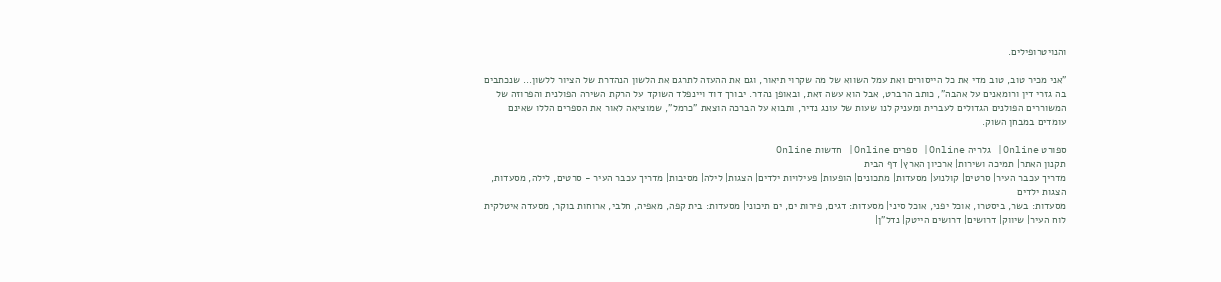והנויטרופילים.

"אני מכיר טוב, טוב מדי את כל הייסורים ואת עמל השווא של מה שקרוי תיאור, וגם את ההעזה לתרגם את הלשון הנהדרת של הציור ללשון... שנכתבים בה גזרי דין ורומאנים על אהבה", כותב הרברט, אבל הוא עשה זאת, ובאופן נהדר. יבורך דוד ויינפלד השוקד על הרקת השירה הפולנית והפרוזה של המשוררים הפולנים הגדולים לעברית ומעניק לנו שעות של עונג נדיר, ותבוא על הברכה הוצאת "כרמל", שמוציאה לאור את הספרים הללו שאינם עומדים במבחן השוק.

ספורט Online| גלריה Online| ספרים Online| חדשות Online
תקנון האתר| תמיכה ושירות| ארכיון הארץ| דף הבית
מדריך עכבר העיר| סרטים| קולנוע| מסעדות| מתכונים| הופעות| פעילויות ילדים| הצגות| לילה| מסיבות| מדריך עכבר העיר - סרטים, לילה, מסעדות, הצגות ילדים
מסעדות: בשר, ביסטרו, אוכל יפני, אוכל סיני| מסעדות: דגים, פירות ים, ים תיכוני| מסעדות: בית קפה, מאפיה, חלבי, ארוחות בוקר, מסעדה איטלקית
לוח העיר| שיווק| דרושים| דרושים הייטק| נדל"ן|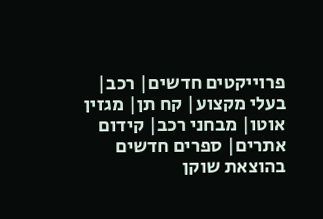פרוייקטים חדשים| רכב| בעלי מקצוע| קח תן| מגזין אוטו| מבחני רכב| קידום אתרים| ספרים חדשים בהוצאת שוקן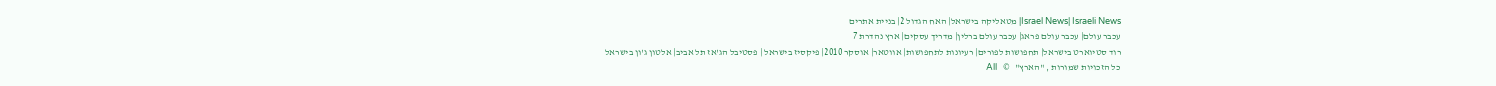Israel News| Israeli News| מטאליקה בישראל| האח הגדול 2| בניית אתרים
עכבר עולם| עכבר עולם פראג| עכבר עולם ברלין| מדריך עסקים| ארץ נהדרת 7
רוד סטיוארט בישראל| תחפושות לפורים| רעיונות לתחפושות| אווטאר| אוסקר 2010| פיקסיז בישראל | פסטיבל הג'אז תל אביב| אלטון ג'ון בישראל
כל הזכויות שמורות , "הארץ"   ©   All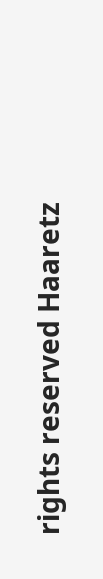rights reserved Haaretz